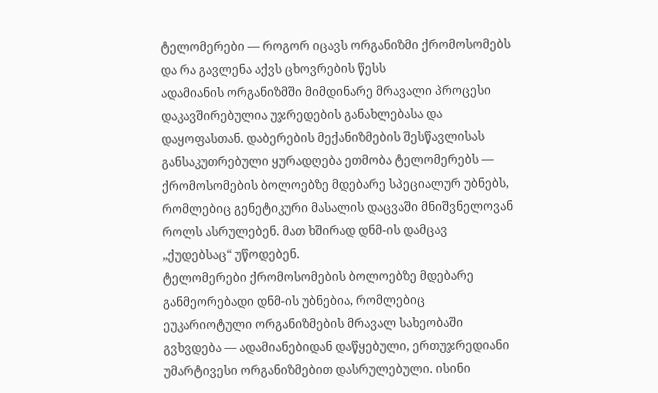ტელომერები — როგორ იცავს ორგანიზმი ქრომოსომებს და რა გავლენა აქვს ცხოვრების წესს
ადამიანის ორგანიზმში მიმდინარე მრავალი პროცესი დაკავშირებულია უჯრედების განახლებასა და დაყოფასთან. დაბერების მექანიზმების შესწავლისას განსაკუთრებული ყურადღება ეთმობა ტელომერებს — ქრომოსომების ბოლოებზე მდებარე სპეციალურ უბნებს, რომლებიც გენეტიკური მასალის დაცვაში მნიშვნელოვან როლს ასრულებენ. მათ ხშირად დნმ-ის დამცავ „ქუდებსაც“ უწოდებენ.
ტელომერები ქრომოსომების ბოლოებზე მდებარე განმეორებადი დნმ-ის უბნებია, რომლებიც ეუკარიოტული ორგანიზმების მრავალ სახეობაში გვხვდება — ადამიანებიდან დაწყებული, ერთუჯრედიანი უმარტივესი ორგანიზმებით დასრულებული. ისინი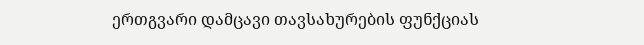ერთგვარი დამცავი თავსახურების ფუნქციას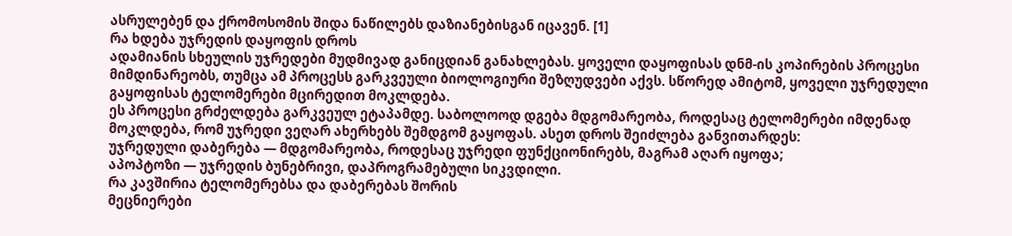ასრულებენ და ქრომოსომის შიდა ნაწილებს დაზიანებისგან იცავენ. [1]
რა ხდება უჯრედის დაყოფის დროს
ადამიანის სხეულის უჯრედები მუდმივად განიცდიან განახლებას. ყოველი დაყოფისას დნმ-ის კოპირების პროცესი მიმდინარეობს, თუმცა ამ პროცესს გარკვეული ბიოლოგიური შეზღუდვები აქვს. სწორედ ამიტომ, ყოველი უჯრედული გაყოფისას ტელომერები მცირედით მოკლდება.
ეს პროცესი გრძელდება გარკვეულ ეტაპამდე. საბოლოოდ დგება მდგომარეობა, როდესაც ტელომერები იმდენად მოკლდება, რომ უჯრედი ვეღარ ახერხებს შემდგომ გაყოფას. ასეთ დროს შეიძლება განვითარდეს:
უჯრედული დაბერება — მდგომარეობა, როდესაც უჯრედი ფუნქციონირებს, მაგრამ აღარ იყოფა;
აპოპტოზი — უჯრედის ბუნებრივი, დაპროგრამებული სიკვდილი.
რა კავშირია ტელომერებსა და დაბერებას შორის
მეცნიერები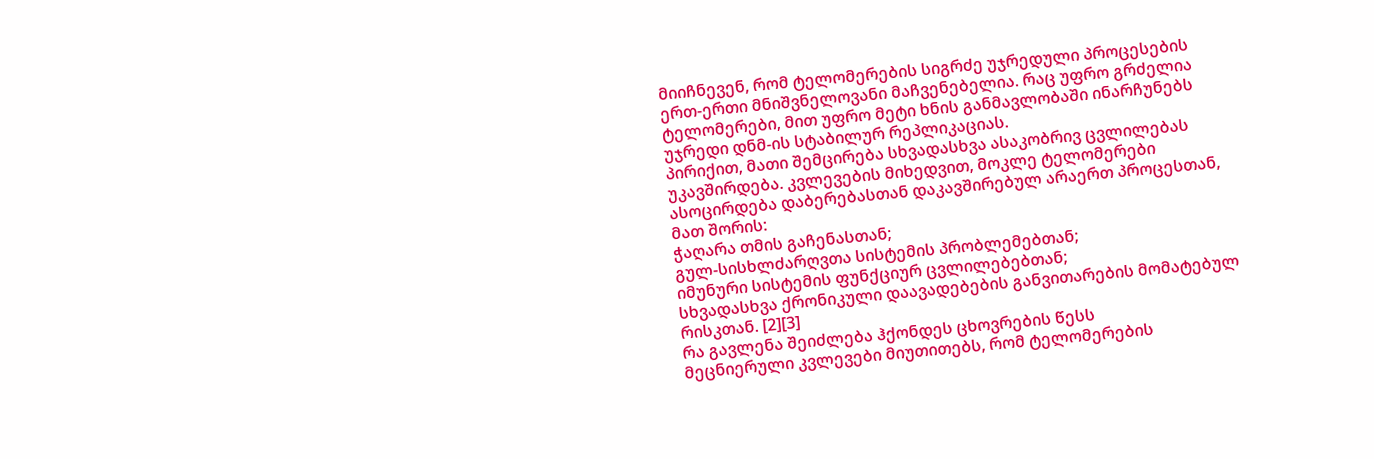მიიჩნევენ, რომ ტელომერების სიგრძე უჯრედული პროცესების ერთ-ერთი მნიშვნელოვანი მაჩვენებელია. რაც უფრო გრძელია ტელომერები, მით უფრო მეტი ხნის განმავლობაში ინარჩუნებს უჯრედი დნმ-ის სტაბილურ რეპლიკაციას.
პირიქით, მათი შემცირება სხვადასხვა ასაკობრივ ცვლილებას უკავშირდება. კვლევების მიხედვით, მოკლე ტელომერები ასოცირდება დაბერებასთან დაკავშირებულ არაერთ პროცესთან, მათ შორის:
ჭაღარა თმის გაჩენასთან;
გულ-სისხლძარღვთა სისტემის პრობლემებთან;
იმუნური სისტემის ფუნქციურ ცვლილებებთან;
სხვადასხვა ქრონიკული დაავადებების განვითარების მომატებულ რისკთან. [2][3]
რა გავლენა შეიძლება ჰქონდეს ცხოვრების წესს
მეცნიერული კვლევები მიუთითებს, რომ ტელომერების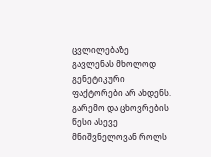ცვლილებაზე გავლენას მხოლოდ გენეტიკური ფაქტორები არ ახდენს. გარემო და ცხოვრების წესი ასევე მნიშვნელოვან როლს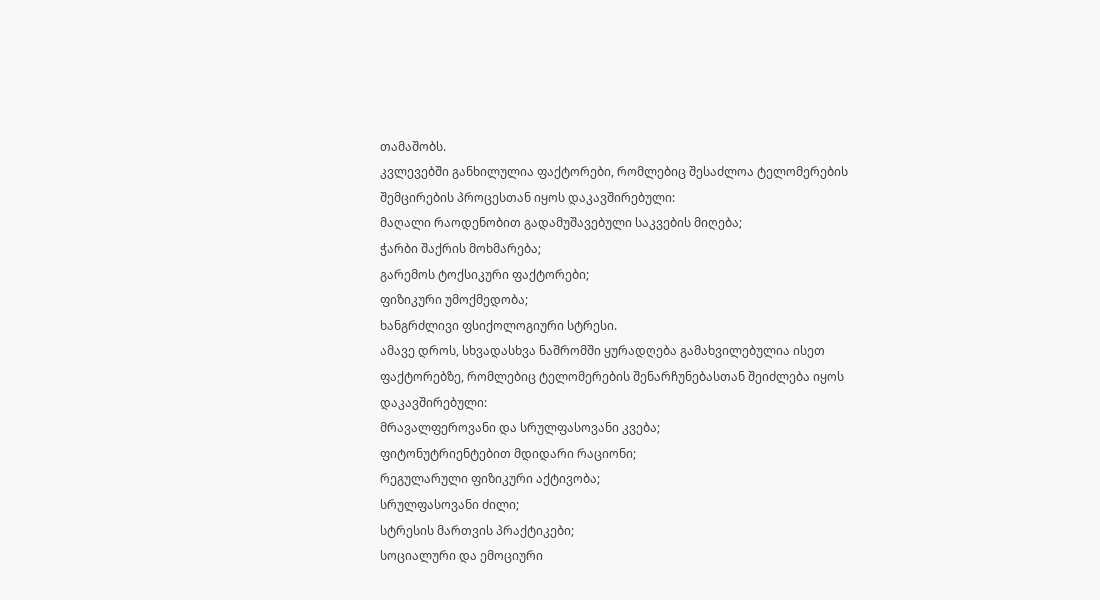თამაშობს.
კვლევებში განხილულია ფაქტორები, რომლებიც შესაძლოა ტელომერების შემცირების პროცესთან იყოს დაკავშირებული:
მაღალი რაოდენობით გადამუშავებული საკვების მიღება;
ჭარბი შაქრის მოხმარება;
გარემოს ტოქსიკური ფაქტორები;
ფიზიკური უმოქმედობა;
ხანგრძლივი ფსიქოლოგიური სტრესი.
ამავე დროს, სხვადასხვა ნაშრომში ყურადღება გამახვილებულია ისეთ ფაქტორებზე, რომლებიც ტელომერების შენარჩუნებასთან შეიძლება იყოს დაკავშირებული:
მრავალფეროვანი და სრულფასოვანი კვება;
ფიტონუტრიენტებით მდიდარი რაციონი;
რეგულარული ფიზიკური აქტივობა;
სრულფასოვანი ძილი;
სტრესის მართვის პრაქტიკები;
სოციალური და ემოციური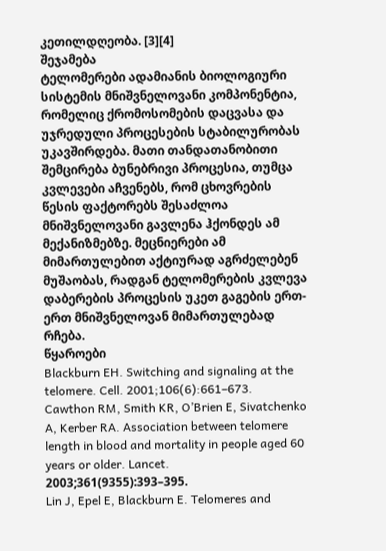კეთილდღეობა. [3][4]
შეჯამება
ტელომერები ადამიანის ბიოლოგიური სისტემის მნიშვნელოვანი კომპონენტია, რომელიც ქრომოსომების დაცვასა და უჯრედული პროცესების სტაბილურობას უკავშირდება. მათი თანდათანობითი შემცირება ბუნებრივი პროცესია, თუმცა კვლევები აჩვენებს, რომ ცხოვრების წესის ფაქტორებს შესაძლოა მნიშვნელოვანი გავლენა ჰქონდეს ამ მექანიზმებზე. მეცნიერები ამ მიმართულებით აქტიურად აგრძელებენ მუშაობას, რადგან ტელომერების კვლევა დაბერების პროცესის უკეთ გაგების ერთ-ერთ მნიშვნელოვან მიმართულებად რჩება.
წყაროები
Blackburn EH. Switching and signaling at the telomere. Cell. 2001;106(6):661–673.
Cawthon RM, Smith KR, O’Brien E, Sivatchenko A, Kerber RA. Association between telomere length in blood and mortality in people aged 60 years or older. Lancet. 2003;361(9355):393–395.
Lin J, Epel E, Blackburn E. Telomeres and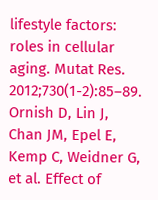lifestyle factors: roles in cellular aging. Mutat Res. 2012;730(1-2):85–89.
Ornish D, Lin J, Chan JM, Epel E, Kemp C, Weidner G, et al. Effect of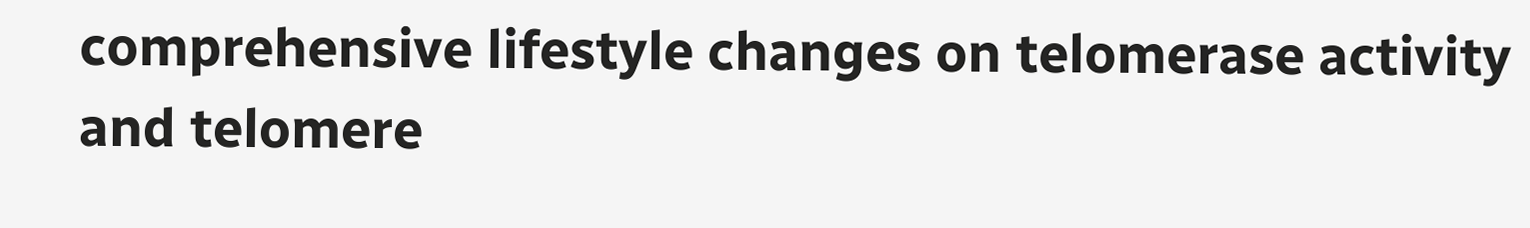comprehensive lifestyle changes on telomerase activity and telomere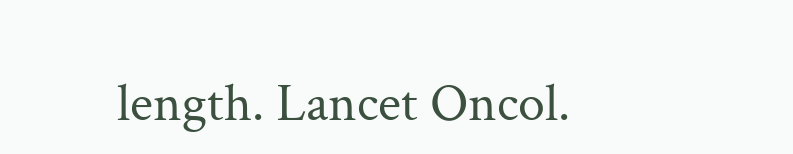length. Lancet Oncol.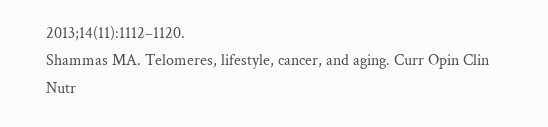2013;14(11):1112–1120.
Shammas MA. Telomeres, lifestyle, cancer, and aging. Curr Opin Clin Nutr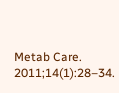Metab Care. 2011;14(1):28–34.